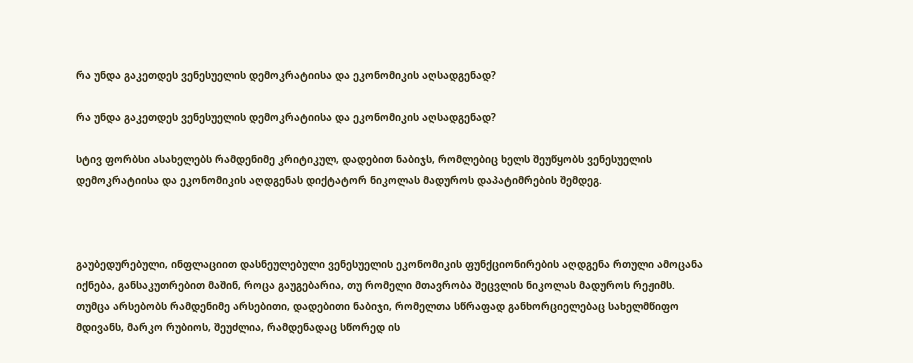რა უნდა გაკეთდეს ვენესუელის დემოკრატიისა და ეკონომიკის აღსადგენად?

რა უნდა გაკეთდეს ვენესუელის დემოკრატიისა და ეკონომიკის აღსადგენად?

სტივ ფორბსი ასახელებს რამდენიმე კრიტიკულ, დადებით ნაბიჯს, რომლებიც ხელს შეუწყობს ვენესუელის დემოკრატიისა და ეკონომიკის აღდგენას დიქტატორ ნიკოლას მადუროს დაპატიმრების შემდეგ.



გაუბედურებული, ინფლაციით დასნეულებული ვენესუელის ეკონომიკის ფუნქციონირების აღდგენა რთული ამოცანა იქნება, განსაკუთრებით მაშინ, როცა გაუგებარია, თუ რომელი მთავრობა შეცვლის ნიკოლას მადუროს რეჟიმს. თუმცა არსებობს რამდენიმე არსებითი, დადებითი ნაბიჯი, რომელთა სწრაფად განხორციელებაც სახელმწიფო მდივანს, მარკო რუბიოს, შეუძლია, რამდენადაც სწორედ ის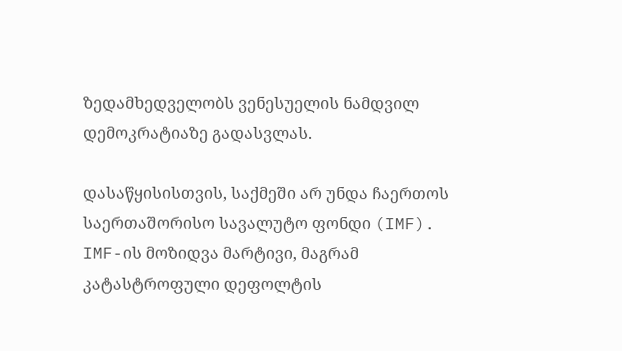ზედამხედველობს ვენესუელის ნამდვილ დემოკრატიაზე გადასვლას.

დასაწყისისთვის, საქმეში არ უნდა ჩაერთოს საერთაშორისო სავალუტო ფონდი (IMF). IMF-ის მოზიდვა მარტივი, მაგრამ კატასტროფული დეფოლტის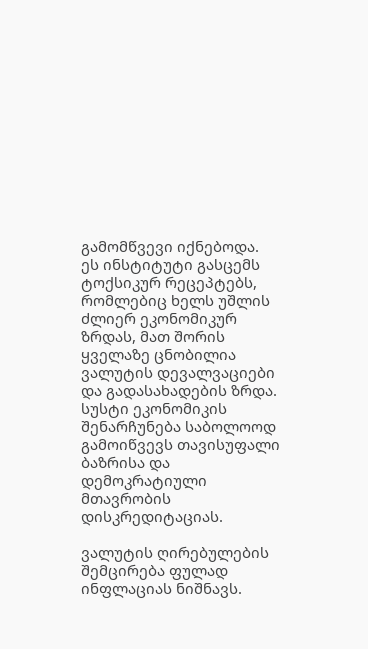გამომწვევი იქნებოდა. ეს ინსტიტუტი გასცემს ტოქსიკურ რეცეპტებს, რომლებიც ხელს უშლის ძლიერ ეკონომიკურ ზრდას, მათ შორის ყველაზე ცნობილია ვალუტის დევალვაციები და გადასახადების ზრდა. სუსტი ეკონომიკის შენარჩუნება საბოლოოდ გამოიწვევს თავისუფალი ბაზრისა და დემოკრატიული მთავრობის დისკრედიტაციას.

ვალუტის ღირებულების შემცირება ფულად ინფლაციას ნიშნავს.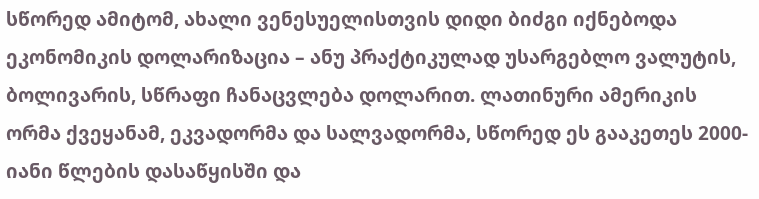სწორედ ამიტომ, ახალი ვენესუელისთვის დიდი ბიძგი იქნებოდა ეკონომიკის დოლარიზაცია – ანუ პრაქტიკულად უსარგებლო ვალუტის, ბოლივარის, სწრაფი ჩანაცვლება დოლარით. ლათინური ამერიკის ორმა ქვეყანამ, ეკვადორმა და სალვადორმა, სწორედ ეს გააკეთეს 2000-იანი წლების დასაწყისში და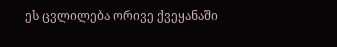ეს ცვლილება ორივე ქვეყანაში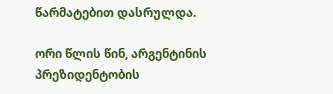წარმატებით დასრულდა.

ორი წლის წინ, არგენტინის პრეზიდენტობის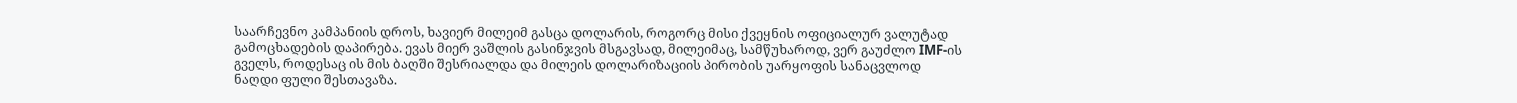საარჩევნო კამპანიის დროს, ხავიერ მილეიმ გასცა დოლარის, როგორც მისი ქვეყნის ოფიციალურ ვალუტად გამოცხადების დაპირება. ევას მიერ ვაშლის გასინჯვის მსგავსად, მილეიმაც, სამწუხაროდ, ვერ გაუძლო IMF-ის გველს, როდესაც ის მის ბაღში შესრიალდა და მილეის დოლარიზაციის პირობის უარყოფის სანაცვლოდ ნაღდი ფული შესთავაზა.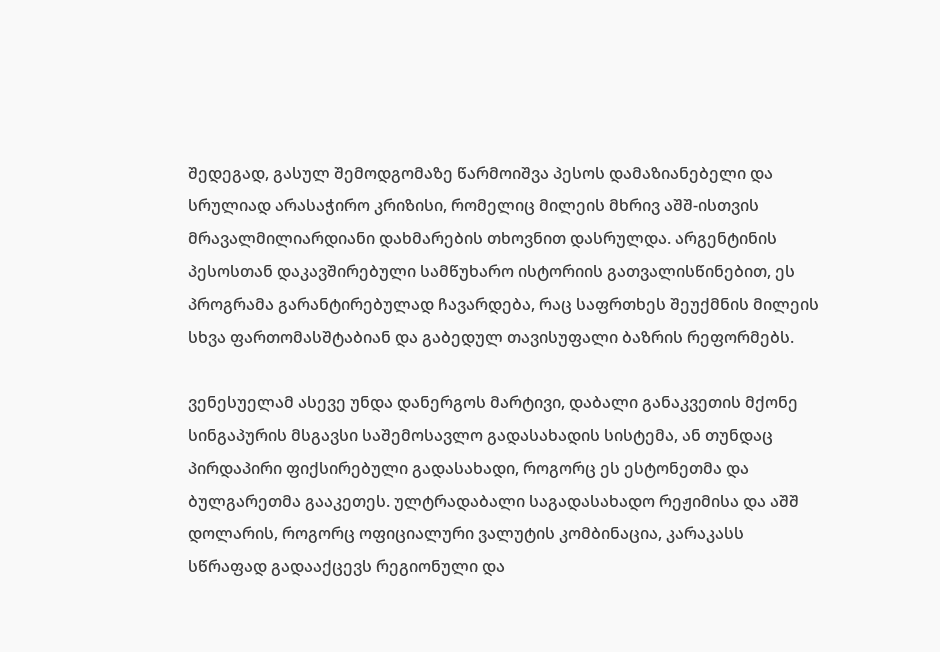შედეგად, გასულ შემოდგომაზე წარმოიშვა პესოს დამაზიანებელი და სრულიად არასაჭირო კრიზისი, რომელიც მილეის მხრივ აშშ-ისთვის მრავალმილიარდიანი დახმარების თხოვნით დასრულდა. არგენტინის პესოსთან დაკავშირებული სამწუხარო ისტორიის გათვალისწინებით, ეს პროგრამა გარანტირებულად ჩავარდება, რაც საფრთხეს შეუქმნის მილეის სხვა ფართომასშტაბიან და გაბედულ თავისუფალი ბაზრის რეფორმებს.

ვენესუელამ ასევე უნდა დანერგოს მარტივი, დაბალი განაკვეთის მქონე სინგაპურის მსგავსი საშემოსავლო გადასახადის სისტემა, ან თუნდაც პირდაპირი ფიქსირებული გადასახადი, როგორც ეს ესტონეთმა და ბულგარეთმა გააკეთეს. ულტრადაბალი საგადასახადო რეჟიმისა და აშშ დოლარის, როგორც ოფიციალური ვალუტის კომბინაცია, კარაკასს სწრაფად გადააქცევს რეგიონული და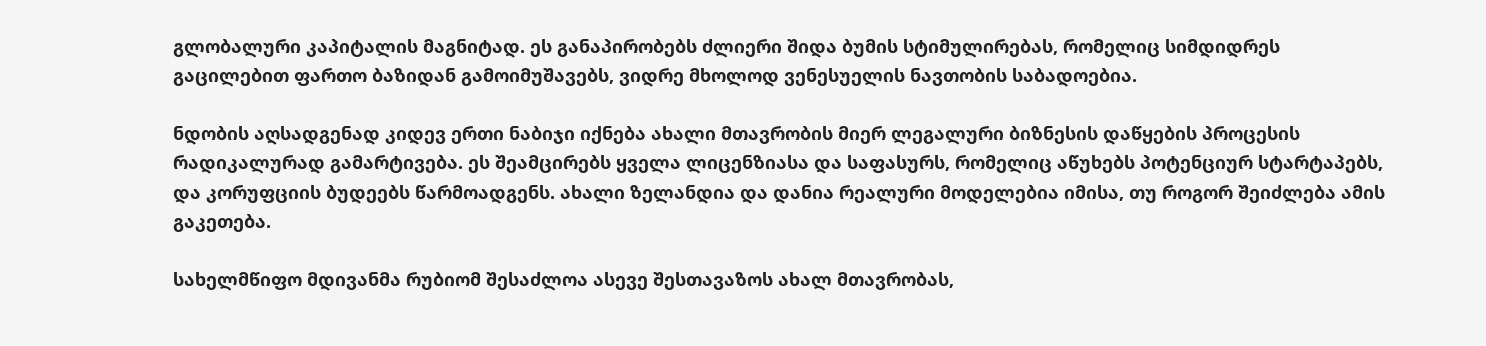გლობალური კაპიტალის მაგნიტად. ეს განაპირობებს ძლიერი შიდა ბუმის სტიმულირებას, რომელიც სიმდიდრეს გაცილებით ფართო ბაზიდან გამოიმუშავებს, ვიდრე მხოლოდ ვენესუელის ნავთობის საბადოებია.

ნდობის აღსადგენად კიდევ ერთი ნაბიჯი იქნება ახალი მთავრობის მიერ ლეგალური ბიზნესის დაწყების პროცესის რადიკალურად გამარტივება. ეს შეამცირებს ყველა ლიცენზიასა და საფასურს, რომელიც აწუხებს პოტენციურ სტარტაპებს, და კორუფციის ბუდეებს წარმოადგენს. ახალი ზელანდია და დანია რეალური მოდელებია იმისა, თუ როგორ შეიძლება ამის გაკეთება.

სახელმწიფო მდივანმა რუბიომ შესაძლოა ასევე შესთავაზოს ახალ მთავრობას,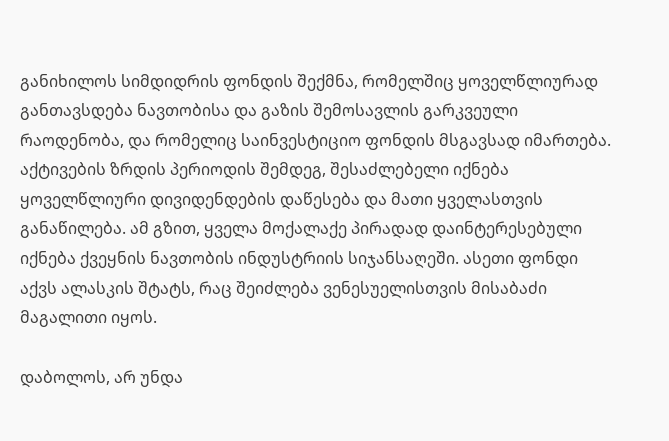განიხილოს სიმდიდრის ფონდის შექმნა, რომელშიც ყოველწლიურად განთავსდება ნავთობისა და გაზის შემოსავლის გარკვეული რაოდენობა, და რომელიც საინვესტიციო ფონდის მსგავსად იმართება. აქტივების ზრდის პერიოდის შემდეგ, შესაძლებელი იქნება ყოველწლიური დივიდენდების დაწესება და მათი ყველასთვის განაწილება. ამ გზით, ყველა მოქალაქე პირადად დაინტერესებული იქნება ქვეყნის ნავთობის ინდუსტრიის სიჯანსაღეში. ასეთი ფონდი აქვს ალასკის შტატს, რაც შეიძლება ვენესუელისთვის მისაბაძი მაგალითი იყოს.

დაბოლოს, არ უნდა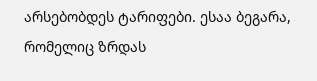არსებობდეს ტარიფები. ესაა ბეგარა, რომელიც ზრდას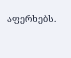აფერხებს.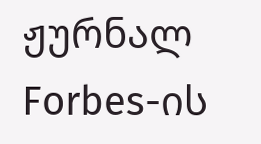ჟურნალ Forbes-ის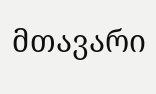მთავარი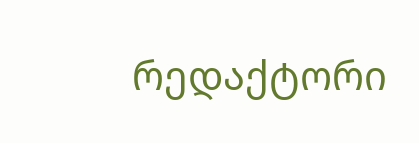რედაქტორი